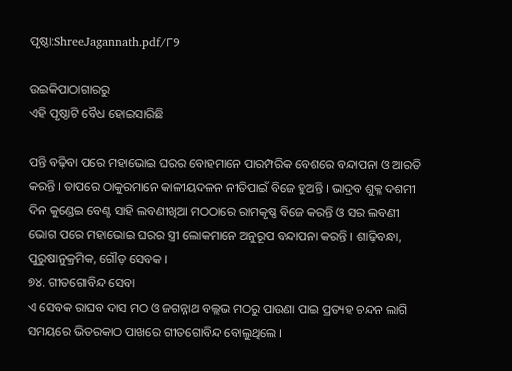ପୃଷ୍ଠା:ShreeJagannath.pdf/୮୨

ଉଇକିପାଠାଗାର‌ରୁ
ଏହି ପୃଷ୍ଠାଟି ବୈଧ ହୋଇସାରିଛି

ପନ୍ତି ବଢ଼ିବା ପରେ ମହାଭୋଇ ଘରର ବୋହମାନେ ପାରମ୍ପରିକ ବେଶରେ ବନ୍ଦାପନା ଓ ଆରତି କରନ୍ତି । ତାପରେ ଠାକୁରମାନେ କାଳୀୟଦଳନ ନୀତିପାଇଁ ବିଜେ ହୁଅନ୍ତି । ଭାଦ୍ରବ ଶୁକ୍ଳ ଦଶମୀ ଦିନ କୁଣ୍ଡେଇ ବେଣ୍ଟ ସାହି ଲବଣୀଖିଆ ମଠଠାରେ ରାମକୃଷ୍ଣ ବିଜେ କରନ୍ତି ଓ ସର ଲବଣୀ ଭୋଗ ପରେ ମହାଭୋଇ ଘରର ସ୍ତ୍ରୀ ଲୋକମାନେ ଅନୁରୂପ ବନ୍ଦାପନା କରନ୍ତି । ଶାଢ଼ିବନ୍ଧା, ପୁରୁଷାନୁକ୍ରମିକ, ଗୌଡ଼ ସେବକ ।
୭୪. ଗୀତଗୋବିନ୍ଦ ସେବା
ଏ ସେବକ ରାଘବ ଦାସ ମଠ ଓ ଜଗନ୍ନାଥ ବଲ୍ଲଭ ମଠରୁ ପାଉଣା ପାଇ ପ୍ରତ୍ୟହ ଚନ୍ଦନ ଲାଗି ସମୟରେ ଭିତରକାଠ ପାଖରେ ଗୀତଗୋବିନ୍ଦ ବୋଲୁଥିଲେ ।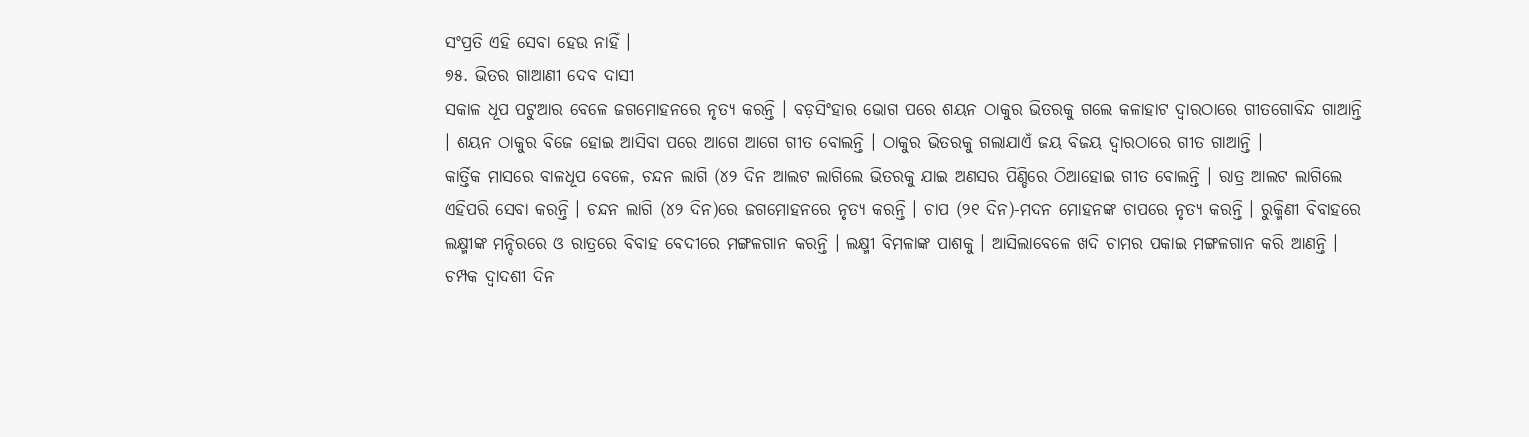ସଂପ୍ରତି ଏହି ସେବା ହେଉ ନାହିଁ ।
୭୫. ଭିତର ଗାଆଣୀ ଦେବ ଦାସୀ
ସକାଳ ଧୂପ ପଟୁଆର ବେଳେ ଜଗମୋହନରେ ନୃତ୍ୟ କରନ୍ତି । ବଡ଼ସିଂହାର ଭୋଗ ପରେ ଶୟନ ଠାକୁର ଭିତରକୁ ଗଲେ କଳାହାଟ ଦ୍ୱାରଠାରେ ଗୀତଗୋବିନ୍ଦ ଗାଆନ୍ତି । ଶୟନ ଠାକୁର ବିଜେ ହୋଇ ଆସିବା ପରେ ଆଗେ ଆଗେ ଗୀତ ବୋଲନ୍ତି । ଠାକୁର ଭିତରକୁ ଗଲାଯାଏଁ ଜୟ ବିଜୟ ଦ୍ୱାରଠାରେ ଗୀତ ଗାଆନ୍ତି ।
କାର୍ତ୍ତିକ ମାସରେ ବାଳଧୂପ ବେଳେ, ଚନ୍ଦନ ଲାଗି (୪୨ ଦିନ ଆଲଟ ଲାଗିଲେ ଭିତରକୁ ଯାଇ ଅଣସର ପିଣ୍ଡିରେ ଠିଆହୋଇ ଗୀତ ବୋଲନ୍ତି । ରାତ୍ର ଆଲଟ ଲାଗିଲେ ଏହିପରି ସେବା କରନ୍ତି । ଚନ୍ଦନ ଲାଗି (୪୨ ଦିନ)ରେ ଜଗମୋହନରେ ନୃତ୍ୟ କରନ୍ତି । ଚାପ (୨୧ ଦିନ)-ମଦନ ମୋହନଙ୍କ ଚାପରେ ନୃତ୍ୟ କରନ୍ତି । ରୁକ୍ମିଣୀ ବିବାହରେ ଲକ୍ଷ୍ମୀଙ୍କ ମନ୍ଦିରରେ ଓ ରାତ୍ରରେ ବିବାହ ବେଦୀରେ ମଙ୍ଗଳଗାନ କରନ୍ତି । ଲକ୍ଷ୍ମୀ ବିମଳାଙ୍କ ପାଶକୁ । ଆସିଲାବେଳେ ଖଦି ଚାମର ପକାଇ ମଙ୍ଗଳଗାନ କରି ଆଣନ୍ତି । ଚମ୍ପକ ଦ୍ୱାଦଶୀ ଦିନ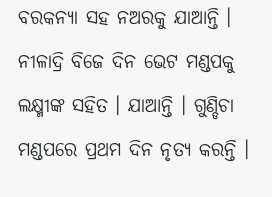ବରକନ୍ୟା ସହ ନଅରକୁ ଯାଆନ୍ତି । ନୀଳାଦ୍ରି ବିଜେ ଦିନ ଭେଟ ମଣ୍ଡପକୁ ଲକ୍ଷ୍ମୀଙ୍କ ସହିତ । ଯାଆନ୍ତି । ଗୁଣ୍ଡିଚା ମଣ୍ଡପରେ ପ୍ରଥମ ଦିନ ନୃତ୍ୟ କରନ୍ତି ।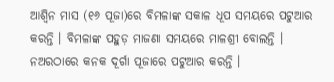ଆଶ୍ୱିନ ମାସ (୧୬ ପୂଜା)ରେ ବିମଳାଙ୍କ ସକାଳ ଧୂପ ସମୟରେ ପଟୁଆର କରନ୍ତି । ବିମଳାଙ୍କ ପହୁଡ଼ ମାଜଣା ସମୟରେ ମାଳଶ୍ରୀ ବୋଲନ୍ତି । ନଅରଠାରେ କନକ ଦୂର୍ଗା ପୂଜାରେ ପଟୁଆର କରନ୍ତି ।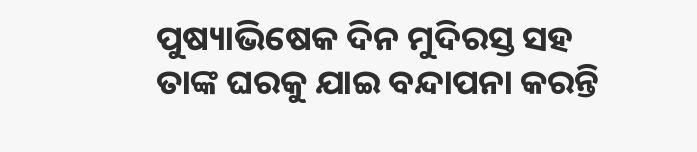ପୁଷ୍ୟାଭିଷେକ ଦିନ ମୁଦିରସ୍ତ ସହ ତାଙ୍କ ଘରକୁ ଯାଇ ବନ୍ଦାପନା କରନ୍ତି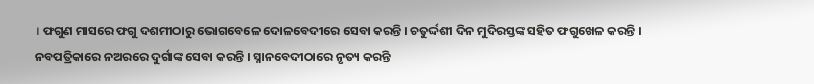। ଫଗୁଣ ମାସରେ ଫଗୁ ଦଶମୀଠାରୁ ଭୋଗବେଳେ ଦୋଳବେଦୀରେ ସେବା କରନ୍ତି । ଚତୁର୍ଦ୍ଦଶୀ ଦିନ ମୁଦିରସ୍ତଙ୍କ ସହିତ ଫଗୁଖେଳ କରନ୍ତି । ନବପତ୍ରିକାରେ ନଅରରେ ଦୁର୍ଗାଙ୍କ ସେବା କରନ୍ତି । ସ୍ନାନବେଦୀଠାରେ ନୃତ୍ୟ କରନ୍ତି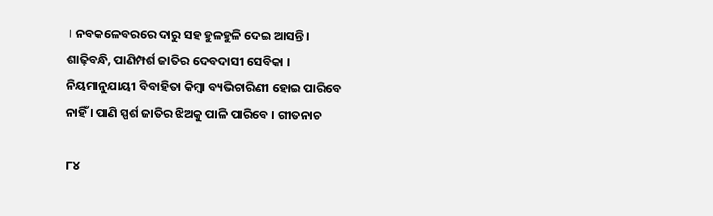। ନବକଳେବରରେ ଦାରୁ ସହ ହୁଳହୁଳି ଦେଇ ଆସନ୍ତି ।
ଶାଢ଼ିବନ୍ଧି, ପାଣିମ୍ପର୍ଶ ଜାତିର ଦେବଦାସୀ ସେବିକା । ନିୟମାନୁଯାୟୀ ବିବାହିତା କିମ୍ବା ବ୍ୟଭିଚାରିଣୀ ହୋଇ ପାରିବେ ନାହିଁ । ପାଣି ସ୍ପର୍ଶ ଜାତିର ଝିଅକୁ ପାଳି ପାରିବେ । ଗୀତନାଚ

୮୪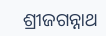ଶ୍ରୀଜଗନ୍ନାଥ